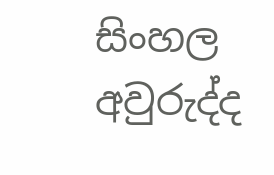සිංහල අවුරුද්ද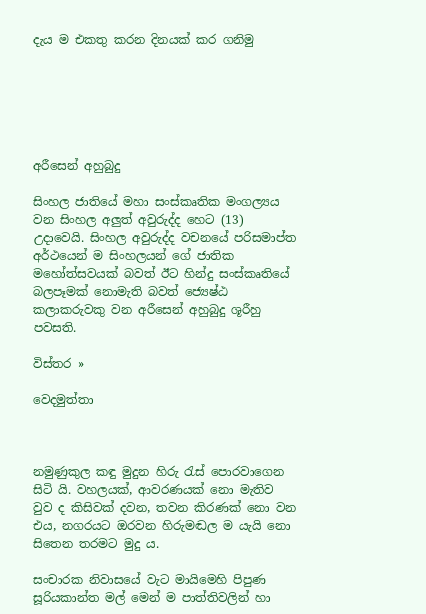දැය ම එකතු කරන දිනයක් කර ගනිමු






අරීසෙන් අහුබුදු

සිංහල ජාතියේ මහා සංස්කෘතික මංගල්‍යය වන සිංහල අලුත් අවුරුද්ද හෙට (13) උදාවෙයි. සිංහල අවුරුද්ද වචනයේ පරිසමාප්ත අර්ථයෙන් ම සිංහලයන් ගේ ජාතික මහෝත්සවයක් බවත් ඊට හින්දු සංස්කෘතියේ බලපෑමක් නොමැති බවත් ජ්‍යෙෂ්ඨ කලාකරුවකු වන අරීසෙන් අහුබුදු ශූරීහු පවසති.

විස්තර »

වෙදමුත්තා



නමුණුකුල කඳු මුදුන හිරු රැස් පොරවාගෙන සිටි යි. වහලයක්, ආවරණයක් නො මැතිව වුව ද කිසිවක් දවන, තවන කිරණක් නො වන එය, නගරයට ඔරවන හිරුමඬල ම යැයි නො සිතෙන තරමට මුදු ය.

සංචාරක නිවාසයේ වැට මායිමෙහි පිපුණ සූරියකාන්ත මල් මෙන් ම පාත්තිවලින් හා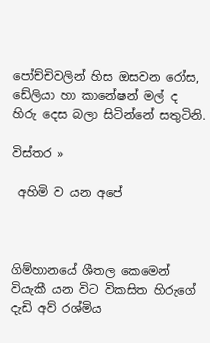පෝච්චිවලින් හිස ඔසවන රෝස, ඩේලියා හා කානේෂන් මල් ද හිරු දෙස බලා සිටින්නේ සතුටිනි.

විස්තර »

 අහිමි ව යන අපේ



ගිම්හානයේ ශීතල කෙමෙන් වියැකී යන විට විකසිත හිරුගේ දැඩි අව් රශ්මිය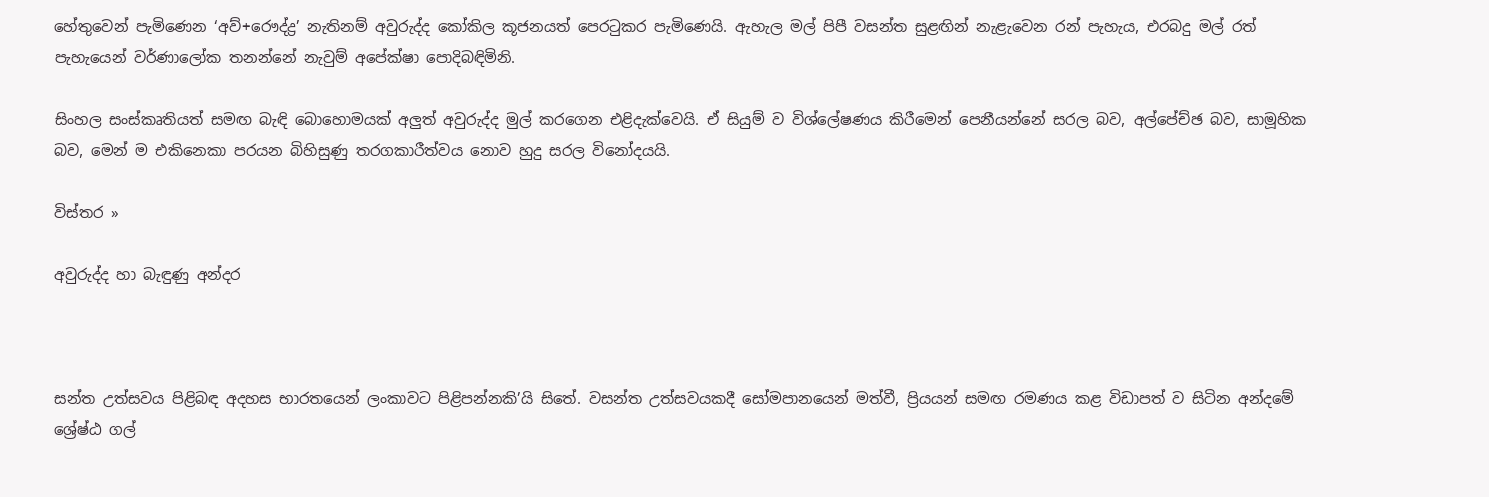හේතුවෙන් පැමිණෙන ‘අව්+රෞද්ද්‍ර’ නැතිනම් අවුරුද්ද කෝකිල කූජනයත් පෙරටුකර පැමිණෙයි. ඇහැල මල් පිපී වසන්ත සුළඟින් නැළැවෙන රන් පැහැය, එරබදු මල් රත් පැහැයෙන් වර්ණාලෝක තනන්නේ නැවුම් අපේක්ෂා පොදිබඳිමිනි.

සිංහල සංස්කෘතියත් සමඟ බැඳි බොහොමයක් අලුත් අවුරුද්ද මුල් කරගෙන එළිදැක්වෙයි. ඒ සියුම් ව විශ්ලේෂණය කිරීමෙන් පෙනීයන්නේ සරල බව, අල්පේච්ඡ බව, සාමූහික බව, මෙන් ම එකිනෙකා පරයන බිහිසුණු තරගකාරීත්වය නොව හුදු සරල විනෝදයයි.

විස්තර »

අවුරුද්ද හා බැඳුණු අන්දර



සන්ත උත්සවය පිළිබඳ අදහස භාරතයෙන් ලංකාවට පිළිපන්නකි’යි සිතේ. වසන්ත උත්සවයකදී සෝමපානයෙන් මත්වී, ප්‍රියයන් සමඟ රමණය කළ විඩාපත් ව සිටින අන්දමේ ශ්‍රේෂ්ඨ ගල්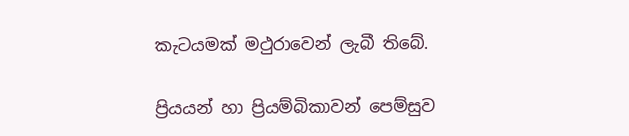කැටයමක් මථුරාවෙන් ලැබී තිබේ.

ප්‍රියයන් හා ප්‍රියම්බිකාවන් පෙම්සුව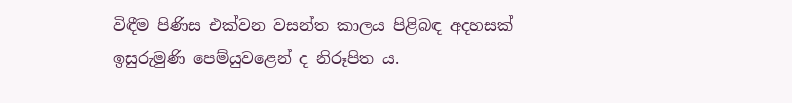විඳීම පිණිස එක්වන වසන්ත කාලය පිළිබඳ අදහසක් ඉසුරුමුණි පෙම්යුවළෙන් ද නිරූපිත ය.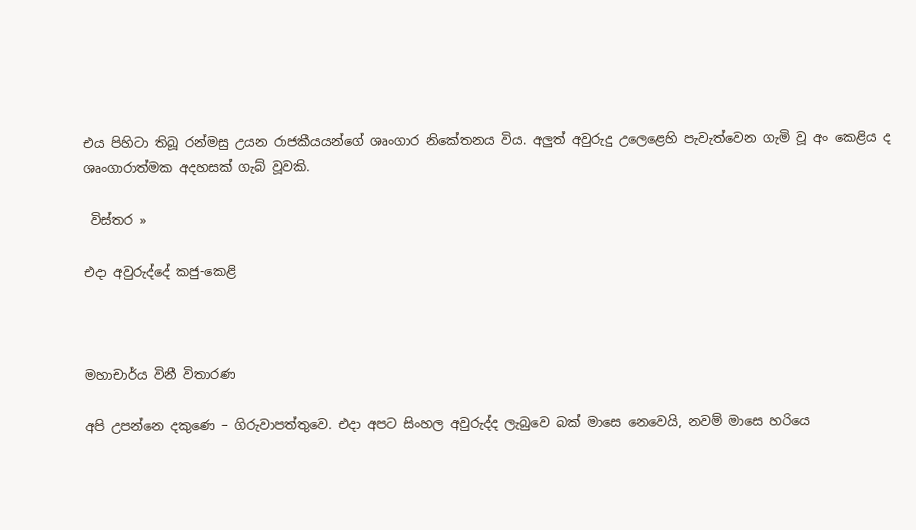එය පිහිටා තිබූ රන්මසු උයන රාජකීයයන්ගේ ශෘංගාර නිකේතනය විය. අලුත් අවුරුදු උලෙළෙහි පැවැත්වෙන ගැමි වූ අං කෙළිය ද ශෘංගාරාත්මක අදහසක් ගැබ් වූවකි.

 විස්තර »

එදා අවුරුද්දේ කජු-කෙළි



මහාචාර්ය විනී විතාරණ

අපි උපන්නෙ දකුණෙ – ගිරුවාපත්තුවෙ. එදා අපට සිංහල අවුරුද්ද ලැබුවෙ බක් මාසෙ නෙවෙයි, නවම් මාසෙ හරියෙ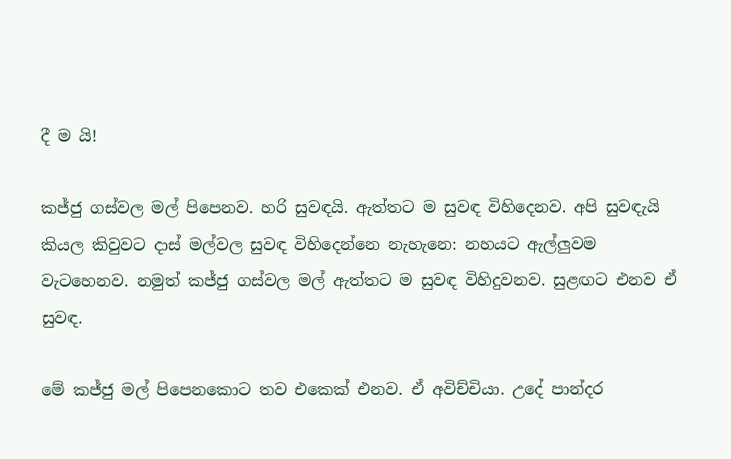දී ම යි!

කජ්ජු ගස්වල මල් පිපෙනව. හරි සුවඳයි. ඇත්තට ම සුවඳ විහිදෙනව. අපි සුවඳැයි කියල කිවුවට දාස් මල්වල සුවඳ විහිදෙන්නෙ නැහැනෙ: නහයට ඇල්ලුවම වැටහෙනව. නමුත් කජ්ජු ගස්වල මල් ඇත්තට ම සුවඳ විහිදුවනව. සුළඟට එනව ඒ සුවඳ.

මේ කජ්ජු මල් පිපෙනකොට තව එකෙක් එනව. ඒ අවිච්චියා. උදේ පාන්දර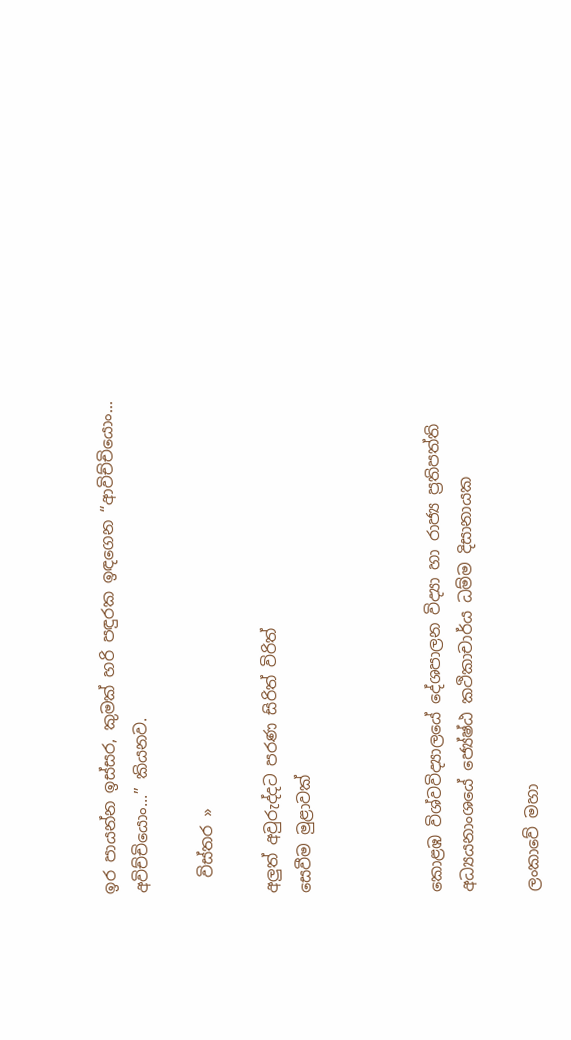ඉර පායන්න ඉස්සර, කුමක් හරි පඳුරක ඉඳගෙන “ආවිච්චියොං... අවිච්චියොං...” කියනව.

  විස්තර »

අලුත් අවුරුද්දට පරණ සිරිත් විරිත්
සෙවීම මුළාවක්



කොළඹ විශ්වවිද්‍යාලයේ දේශපාලන විද්‍යා හා රාජ්‍ය ප්‍රතිපත්ති අධ්‍යයනාංශයේ ජ්‍යේෂ්ඨ කථිකාචාර්ය ධම්ම දිසානායක

ලංකාවේ මහා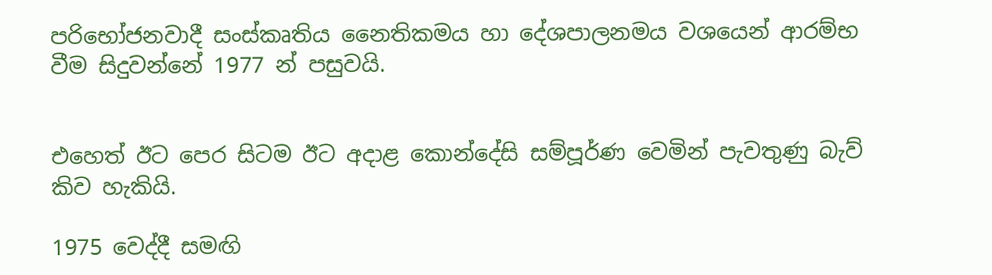පරිභෝජනවාදී සංස්කෘතිය නෛතිකමය හා දේශපාලනමය වශයෙන් ආරම්භ වීම සිදුවන්නේ 1977 න් පසුවයි.


එහෙත් ඊට පෙර සිටම ඊට අදාළ කොන්දේසි සම්පූර්ණ වෙමින් පැවතුණු බැව් කිව හැකියි.

1975 වෙද්දී සමඟි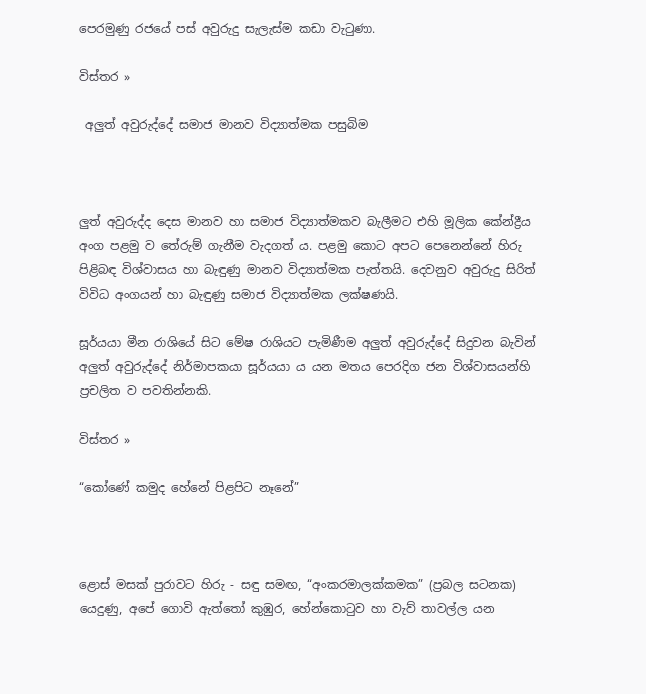පෙරමුණු රජයේ පස් අවුරුදු සැලැස්ම කඩා වැටුණා.

විස්තර »

 අලුත් අවුරුද්දේ සමාජ මානව විද්‍යාත්මක පසුබිම



ලුත් අවුරුද්ද දෙස මානව හා සමාජ විද්‍යාත්මකව බැලීමට එහි මූලික කේන්ද්‍රීය අංග පළමු ව තේරුම් ගැනීම වැදගත් ය. පළමු කොට අපට පෙනෙන්නේ හිරු පිළිබඳ විශ්වාසය හා බැඳුණු මානව විද්‍යාත්මක පැත්තයි. දෙවනුව අවුරුදු සිරිත් විවිධ අංගයන් හා බැඳුණු සමාජ විද්‍යාත්මක ලක්ෂණයි.

සූර්යයා මීන රාශියේ සිට මේෂ රාශියට පැමිණීම අලුත් අවුරුද්දේ සිදුවන බැවින් අලුත් අවුරුද්දේ නිර්මාපකයා සූර්යයා ය යන මතය පෙරදිග ජන විශ්වාසයන්හි ප්‍රචලිත ව පවතින්නකි.

විස්තර »

“කෝණේ කමුද හේනේ පිළපිට නෑනේ”



ළොස් මසක් පුරාවට හිරු - සඳු සමඟ, “අංකරමාලක්කමක” (ප්‍රබල සටනක) යෙදුණු, අපේ ගොවි ඇත්තෝ කුඹුර, හේන්කොටුව හා වැව් තාවල්ල යන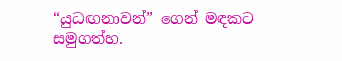“යුධඟනාවන්” ගෙන් මඳකට සමුගත්හ.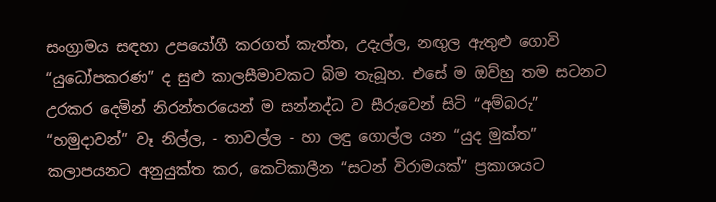සංග්‍රාමය සඳහා උපයෝගී කරගත් කැත්ත, උදැල්ල, නඟුල ඇතුළු ගොවි “යුධෝපකරණ” ද සුළු කාලසීමාවකට බිම තැබූහ. එසේ ම ඔව්හු තම සටනට උරකර දෙමින් නිරන්තරයෙන් ම සන්නද්ධ ව සීරුවෙන් සිටි “අම්බරු” “හමුදාවන්” වෑ නිල්ල, - තාවල්ල - හා ලඳු ගොල්ල යන “යුද මුක්ත” කලාපයනට අනුයුක්ත කර, කෙටිකාලීන “සටන් විරාමයක්” ප්‍රකාශයට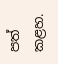පත් කළහ.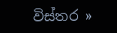විස්තර »